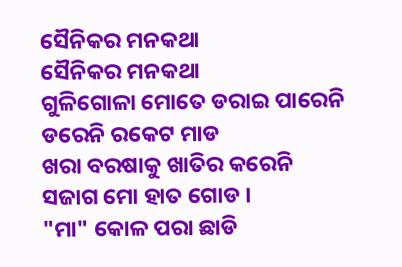ସୈନିକର ମନକଥା
ସୈନିକର ମନକଥା
ଗୁଳିଗୋଳା ମୋତେ ଡରାଇ ପାରେନି
ଡରେନି ରକେଟ ମାଡ
ଖରା ବରଷାକୁ ଖାତିର କରେନି
ସଜାଗ ମୋ ହାତ ଗୋଡ ।
"ମା" କୋଳ ପରା ଛାଡି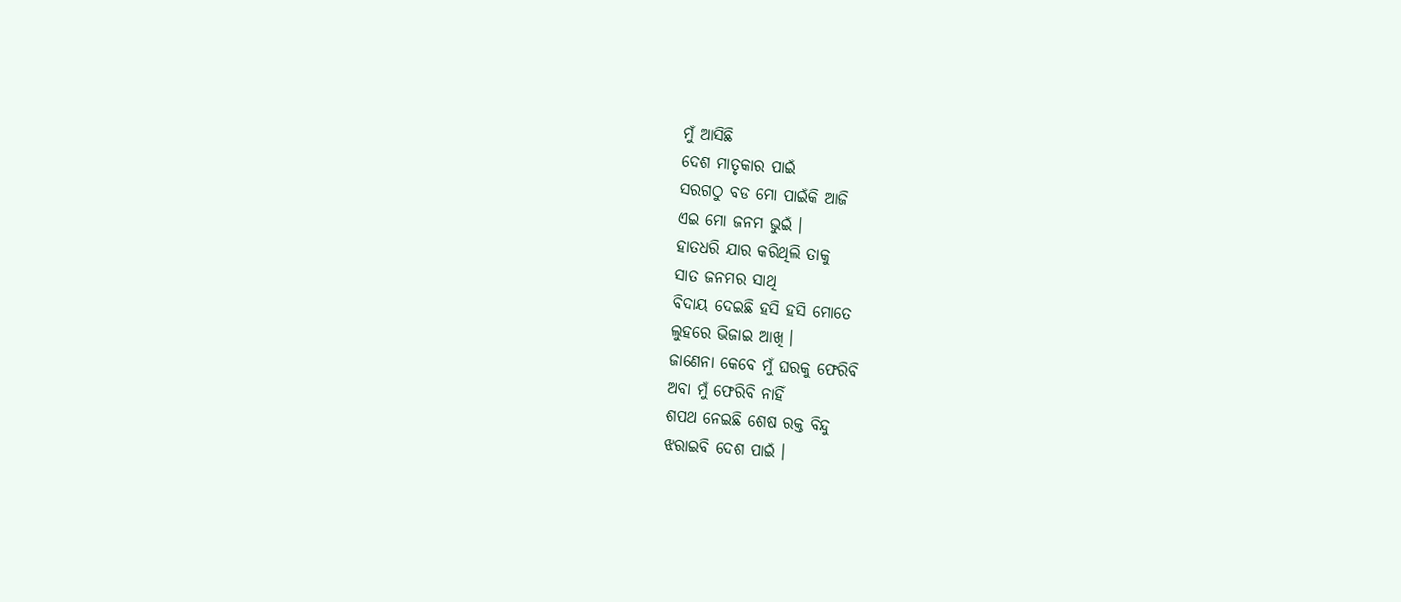ମୁଁ ଆସିଛି
ଦେଶ ମାତୃକାର ପାଇଁ
ସରଗଠୁ ବଡ ମୋ ପାଇଁକି ଆଜି
ଏଇ ମୋ ଜନମ ଭୁଇଁ ।
ହାତଧରି ଯାର କରିଥିଲି ତାକୁ
ସାତ ଜନମର ସାଥି
ବିଦାୟ ଦେଇଛି ହସି ହସି ମୋତେ
ଲୁହରେ ଭିଜାଇ ଆଖି ।
ଜାଣେନା କେବେ ମୁଁ ଘରକୁ ଫେରିବି
ଅବା ମୁଁ ଫେରିବି ନାହିଁ
ଶପଥ ନେଇଛି ଶେଷ ରକ୍ତ ବିନ୍ଦୁ
ଝରାଇବି ଦେଶ ପାଇଁ ।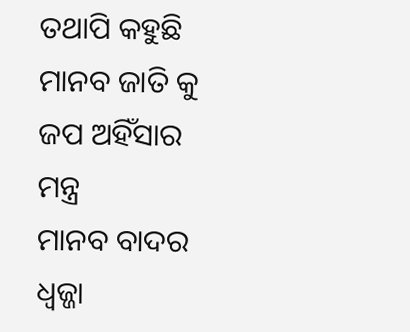ତଥାପି କହୁଛି ମାନବ ଜାତି କୁ
ଜପ ଅହିଁସାର ମନ୍ତ୍ର
ମାନବ ବାଦର ଧ୍ୱଜ୍ଜା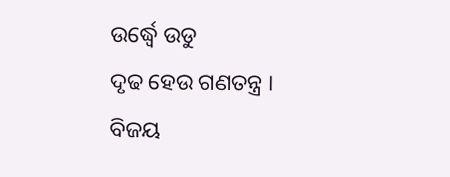ଉର୍ଦ୍ଧ୍ୱେ ଉଡୁ
ଦୃଢ ହେଉ ଗଣତନ୍ତ୍ର ।
ବିଜୟ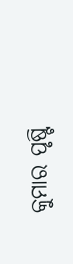କୁମାର ପୃଷ୍ଟି